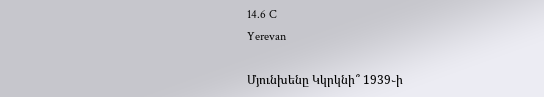14.6 C
Yerevan

Մյունխենը Կկրկնի՞ 1939֊ի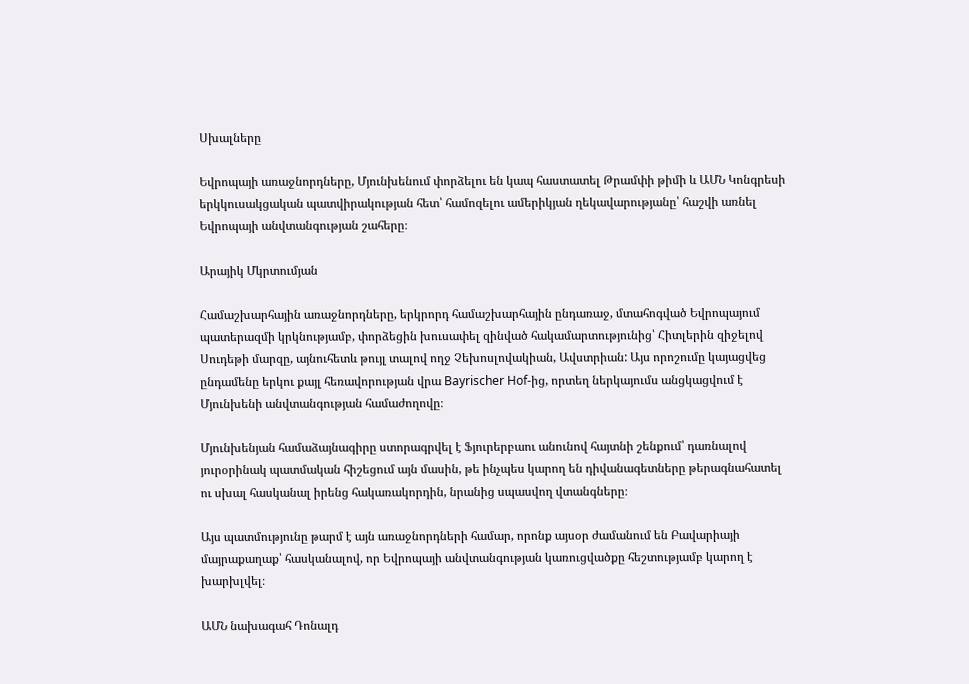Սխալները

Եվրոպայի առաջնորդները, Մյունխենում փորձելու են կապ հաստատել Թրամփի թիմի և ԱՄՆ Կոնգրեսի երկկուսակցական պատվիրակության հետ՝ համոզելու ամերիկյան ղեկավարությանը՝ հաշվի առնել Եվրոպայի անվտանգության շահերը։

Արայիկ Մկրտումյան

Համաշխարհային առաջնորդները, երկրորդ համաշխարհային ընդառաջ, մտահոգված Եվրոպայում պատերազմի կրկնությամբ, փորձեցին խուսափել զինված հակամարտությունից՝ Հիտլերին զիջելով Սուդեթի մարզը, այնուհետև թույլ տալով ողջ Չեխոսլովակիան, Ավստրիան: Այս որոշումը կայացվեց ընդամենը երկու քայլ հեռավորության վրա Bayrischer Hof-ից, որտեղ ներկայումս անցկացվում է Մյունխենի անվտանգության համաժողովը։

Մյունխենյան համաձայնագիրը ստորագրվել է Ֆյուրերբաու անունով հայտնի շենքում՝ դառնալով յուրօրինակ պատմական հիշեցում այն մասին, թե ինչպես կարող են դիվանագետները թերագնահատել ու սխալ հասկանալ իրենց հակառակորդին, նրանից սպասվող վտանգները։

Այս պատմությունը թարմ է այն առաջնորդների համար, որոնք այսօր ժամանում են Բավարիայի մայրաքաղաք՝ հասկանալով, որ Եվրոպայի անվտանգության կառուցվածքը հեշտությամբ կարող է խարխլվել։

ԱՄՆ նախագահ Դոնալդ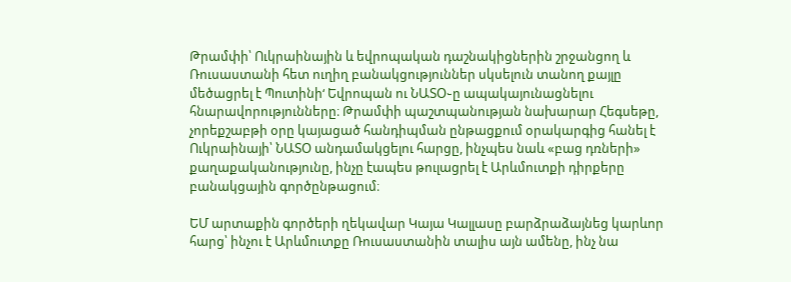Թրամփի՝ Ուկրաինային և եվրոպական դաշնակիցներին շրջանցող և Ռուսաստանի հետ ուղիղ բանակցություններ սկսելուն տանող քայլը մեծացրել է Պուտինի‘ Եվրոպան ու ՆԱՏՕ֊ը ապակայունացնելու հնարավորությունները։ Թրամփի պաշտպանության նախարար Հեգսեթը, չորեքշաբթի օրը կայացած հանդիպման ընթացքում օրակարգից հանել է Ուկրաինայի՝ ՆԱՏՕ անդամակցելու հարցը, ինչպես նաև «բաց դռների» քաղաքականությունը, ինչը էապես թուլացրել է Արևմուտքի դիրքերը բանակցային գործընթացում։

ԵՄ արտաքին գործերի ղեկավար Կայա Կալլասը բարձրաձայնեց կարևոր հարց՝ ինչու է Արևմուտքը Ռուսաստանին տալիս այն ամենը, ինչ նա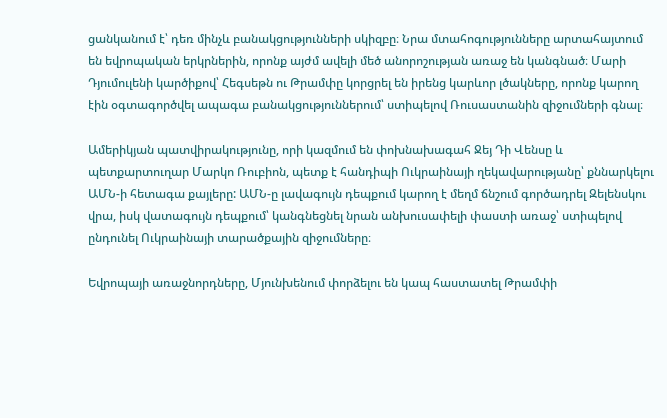ցանկանում է՝ դեռ մինչև բանակցությունների սկիզբը։ Նրա մտահոգությունները արտահայտում են եվրոպական երկրներին, որոնք այժմ ավելի մեծ անորոշության առաջ են կանգնած։ Մարի Դյումուլենի կարծիքով՝ Հեգսեթն ու Թրամփը կորցրել են իրենց կարևոր լծակները, որոնք կարող էին օգտագործվել ապագա բանակցություններում՝ ստիպելով Ռուսաստանին զիջումների գնալ։

Ամերիկյան պատվիրակությունը, որի կազմում են փոխնախագահ Ջեյ Դի Վենսը և պետքարտուղար Մարկո Ռուբիոն, պետք է հանդիպի Ուկրաինայի ղեկավարությանը՝ քննարկելու ԱՄՆ‑ի հետագա քայլերը: ԱՄՆ‑ը լավագույն դեպքում կարող է մեղմ ճնշում գործադրել Զելենսկու վրա, իսկ վատագույն դեպքում՝ կանգնեցնել նրան անխուսափելի փաստի առաջ՝ ստիպելով ընդունել Ուկրաինայի տարածքային զիջումները։

Եվրոպայի առաջնորդները, Մյունխենում փորձելու են կապ հաստատել Թրամփի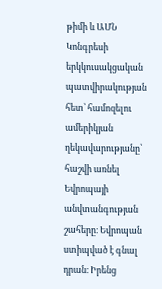թիմի և ԱՄՆ Կոնգրեսի երկկուսակցական պատվիրակության հետ՝ համոզելու ամերիկյան ղեկավարությանը՝ հաշվի առնել Եվրոպայի անվտանգության շահերը։ Եվրոպան ստիպված է գնալ դրան։ Իրենց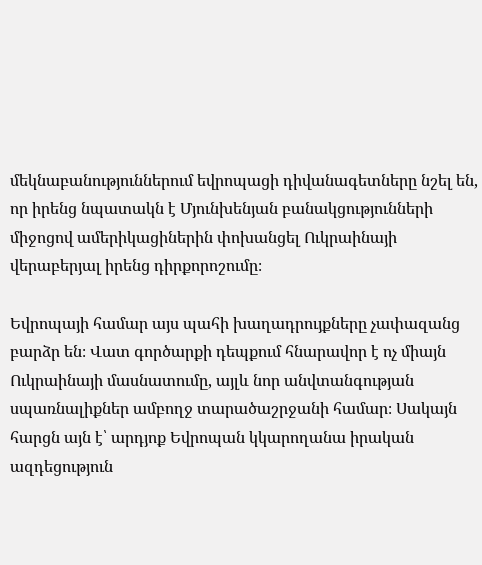մեկնաբանություններում եվրոպացի դիվանագետները նշել են, որ իրենց նպատակն է Մյունխենյան բանակցությունների միջոցով ամերիկացիներին փոխանցել Ուկրաինայի վերաբերյալ իրենց դիրքորոշումը։

Եվրոպայի համար այս պահի խաղադրույքները չափազանց բարձր են։ Վատ գործարքի դեպքում հնարավոր է ոչ միայն Ուկրաինայի մասնատումը, այլև նոր անվտանգության սպառնալիքներ ամբողջ տարածաշրջանի համար։ Սակայն հարցն այն է՝ արդյոք Եվրոպան կկարողանա իրական ազդեցություն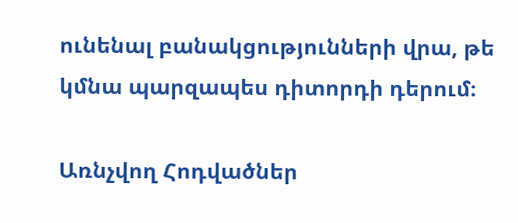ունենալ բանակցությունների վրա, թե կմնա պարզապես դիտորդի դերում։

Առնչվող Հոդվածներ